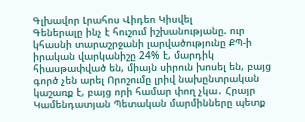Գլխավոր Լրահոս Վիդեո Կիսվել
Գեներալը ինչ է հուշում իշխանությանը. ուր կհասնի տարաշրջանի լարվածությունը ՔՊ-ի իրական վարկանիշը 24% է, մարդիկ հիասթափված են, միայն սիրուն խոսել են, բայց գործ չեն արել Որոշումը լրիվ նախընտրական կաշառք է, բայց որի համար փող չկա․ Հրայր Կամենդատյան Պետական մարմինները պետք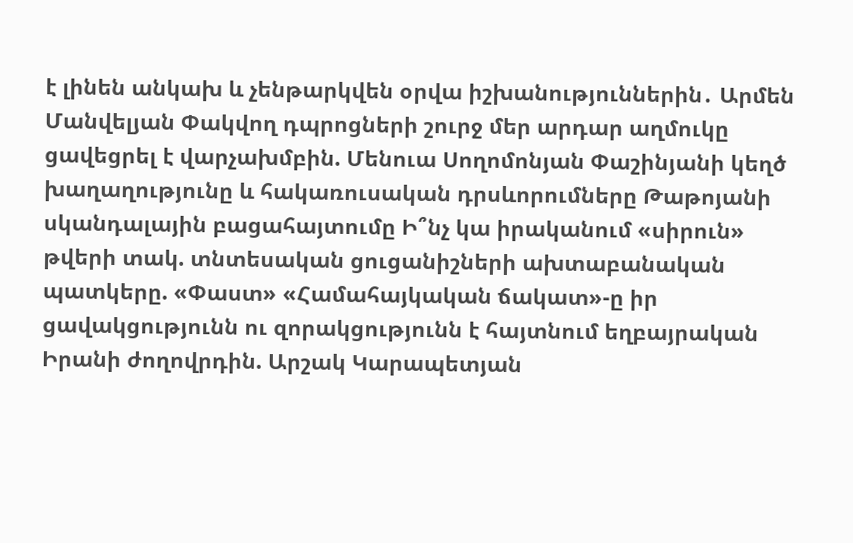է լինեն անկախ և չենթարկվեն օրվա իշխանություններին․ Արմեն Մանվելյան Փակվող դպրոցների շուրջ մեր արդար աղմուկը ցավեցրել է վարչախմբին. Մենուա Սողոմոնյան Փաշինյանի կեղծ խաղաղությունը և հակառուսական դրսևորումները Թաթոյանի սկանդալային բացահայտումը Ի՞նչ կա իրականում «սիրուն» թվերի տակ. տնտեսական ցուցանիշների ախտաբանական պատկերը. «Փաստ» «Համահայկական ճակատ»-ը իր ցավակցությունն ու զորակցությունն է հայտնում եղբայրական Իրանի ժողովրդին. Արշակ Կարապետյան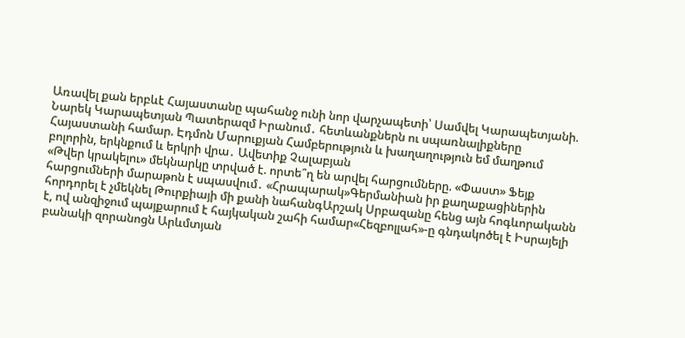Առավել քան երբևէ Հայաստանը պահանջ ունի նոր վարչապետի՝ Սամվել Կարապետյանի. Նարեկ Կարապետյան Պատերազմ Իրանում․ հետևանքներն ու սպառնալիքները Հայաստանի համար. Էդմոն Մարուքյան Համբերություն և խաղաղություն եմ մաղթում բոլորին, երկնքում և երկրի վրա․ Ավետիք Չալաբյան
«Թվեր կրակելու» մեկնարկը տրված է. որտե՞ղ են արվել հարցումները. «Փաստ» Ֆեյք հարցումների մարաթոն է սպասվում․ «Հրապարակ»Գերմանիան իր քաղաքացիներին հորդորել է չմեկնել Թուրքիայի մի քանի նահանգԱրշակ Սրբազանը հենց այն հոգևորականն է, ով անզիջում պայքարում է հայկական շահի համար«Հեզբոլլահ»-ը գնդակոծել է Իսրայելի բանակի զորանոցն Արևմտյան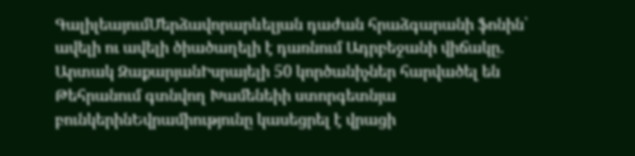ԳալիլեայումՄերձավորարևելյան դաժան հրաձգարանի ֆոնին՝ ավելի ու ավելի ծիածաղելի է դառնում Ադրբեջանի վիճակը. Արտակ ԶաքարյանԻսրայելի 50 կործանիչներ հարվածել են Թեհրանում գտնվող Խամենեիի ստորգետնյա բունկերինԵվրամիությունը կասեցրել է վրացի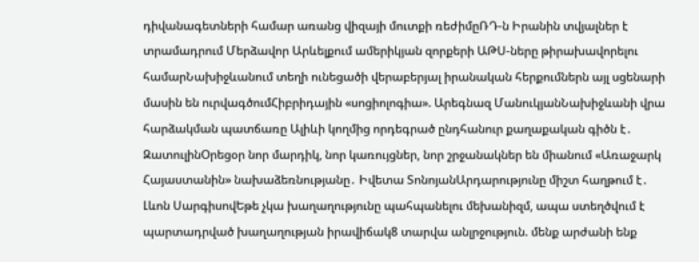դիվանագետների համար առանց վիզայի մուտքի ռեժիմըՌԴ-ն Իրանին տվյալներ է տրամադրում Մերձավոր Արևելքում ամերիկյան զորքերի ԱԹՍ-ները թիրախավորելու համարՆախիջևանում տեղի ունեցածի վերաբերյալ իրանական հերքումներն այլ սցենարի մասին են ուրվագծումՀիբրիդային «սոցիոլոգիա». Արեգնազ ՄանուկյանՆախիջևանի վրա հարձակման պատճառը Ալիևի կողմից որդեգրած ընդհանուր քաղաքական գիծն է․ ԶատուլինՕրեցօր նոր մարդիկ, նոր կառույցներ, նոր շրջանակներ են միանում «Առաջարկ Հայաստանին» նախաձեռնությանը․ Իվետա ՏոնոյանԱրդարությունը միշտ հաղթում է․ Լևոն ՍարգիսովԵթե չկա խաղաղությունը պահպանելու մեխանիզմ, ապա ստեղծվում է պարտադրված խաղաղության իրավիճակ8 տարվա անլրջություն. մենք արժանի ենք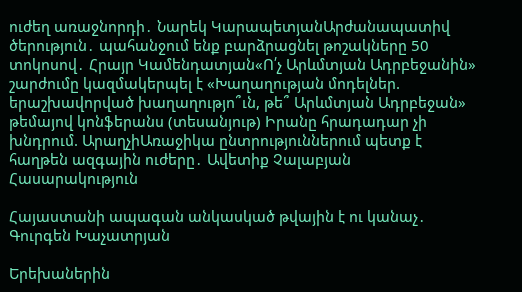ուժեղ առաջնորդի․ Նարեկ ԿարապետյանԱրժանապատիվ ծերություն․ պահանջում ենք բարձրացնել թոշակները 50 տոկոսով․ Հրայր Կամենդատյան«Ո՛չ Արևմտյան Ադրբեջանին» շարժումը կազմակերպել է «Խաղաղության մոդելներ. երաշխավորված խաղաղությո՞ւն, թե՞ Արևմտյան Ադրբեջան» թեմայով կոնֆերանս (տեսանյութ) Իրանը հրադադար չի խնդրում. ԱրաղչիԱռաջիկա ընտրություններում պետք է հաղթեն ազգային ուժերը․ Ավետիք Չալաբյան
Հասարակություն

Հայաստանի ապագան անկասկած թվային է ու կանաչ․ Գուրգեն Խաչատրյան

Երեխաներին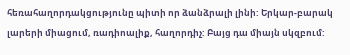հեռահաղորդակցությունը պիտի որ ձանձրալի լինի: Երկար-բարակ լարերի միացում, ռադիոալիք, հաղորդիչ: Բայց դա միայն սկզբում: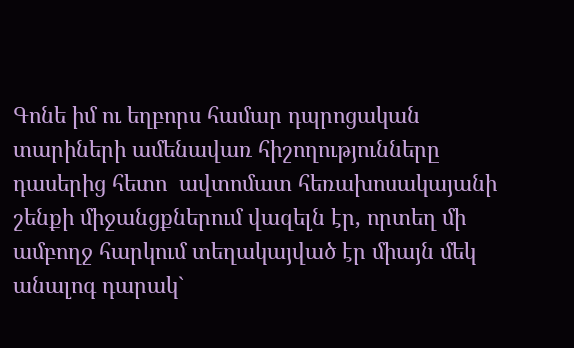Գոնե իմ ու եղբորս համար դպրոցական տարիների ամենավառ հիշողությունները դասերից հետո  ավտոմատ հեռախոսակայանի շենքի միջանցքներում վազելն էր, որտեղ մի ամբողջ հարկում տեղակայված էր միայն մեկ անալոգ դարակ`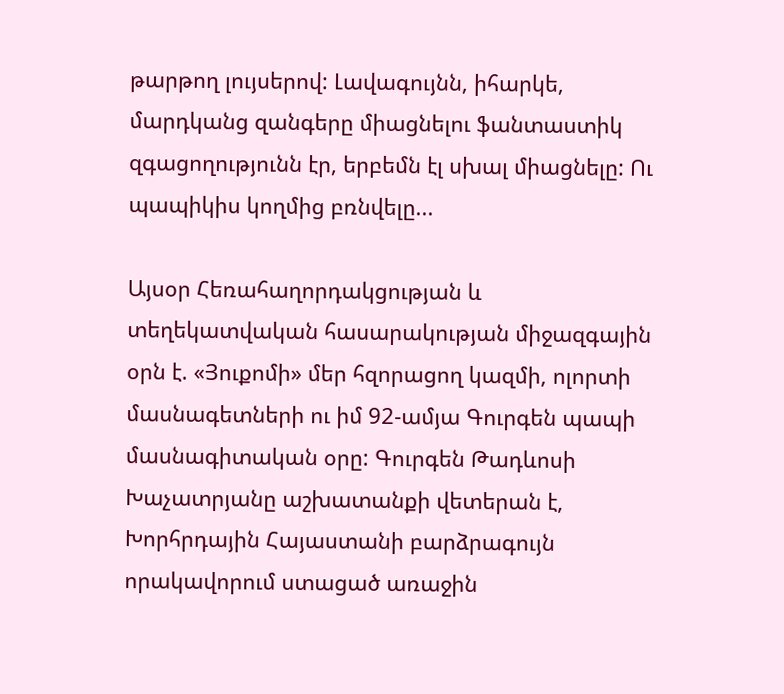թարթող լույսերով: Լավագույնն, իհարկե, մարդկանց զանգերը միացնելու ֆանտաստիկ զգացողությունն էր, երբեմն էլ սխալ միացնելը: Ու պապիկիս կողմից բռնվելը...

Այսօր Հեռահաղորդակցության և տեղեկատվական հասարակության միջազգային օրն է. «Յուքոմի» մեր հզորացող կազմի, ոլորտի մասնագետների ու իմ 92-ամյա Գուրգեն պապի մասնագիտական օրը: Գուրգեն Թադևոսի Խաչատրյանը աշխատանքի վետերան է, Խորհրդային Հայաստանի բարձրագույն որակավորում ստացած առաջին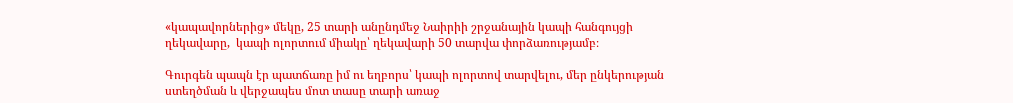«կապավորներից» մեկը, 25 տարի անընդմեջ Նաիրիի շրջանային կապի հանգույցի ղեկավարը,  կապի ոլորտում միակը՝ ղեկավարի 50 տարվա փորձառությամբ։

Գուրգեն պապն էր պատճառը իմ ու եղբորս՝ կապի ոլորտով տարվելու, մեր ընկերության ստեղծման և վերջապես մոտ տասը տարի առաջ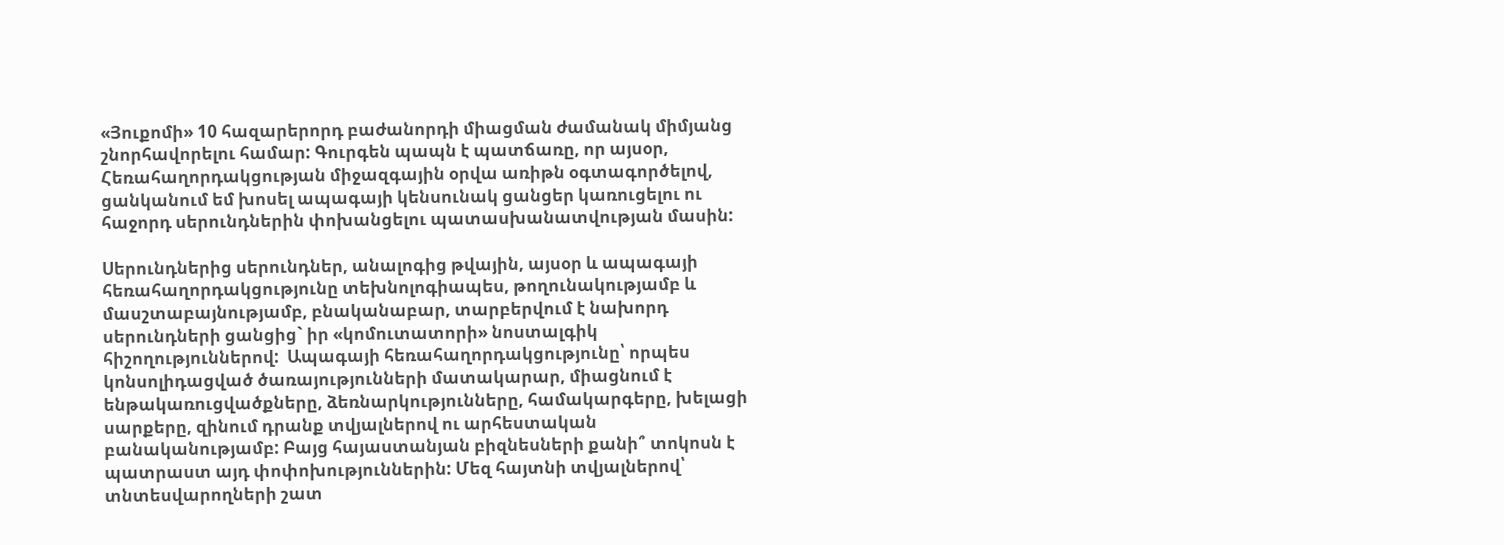«Յուքոմի» 10 հազարերորդ բաժանորդի միացման ժամանակ միմյանց շնորհավորելու համար: Գուրգեն պապն է պատճառը, որ այսօր, Հեռահաղորդակցության միջազգային օրվա առիթն օգտագործելով, ցանկանում եմ խոսել ապագայի կենսունակ ցանցեր կառուցելու ու հաջորդ սերունդներին փոխանցելու պատասխանատվության մասին:

Սերունդներից սերունդներ, անալոգից թվային, այսօր և ապագայի հեռահաղորդակցությունը տեխնոլոգիապես, թողունակությամբ և մասշտաբայնությամբ, բնականաբար, տարբերվում է նախորդ սերունդների ցանցից` իր «կոմուտատորի» նոստալգիկ հիշողություններով:  Ապագայի հեռահաղորդակցությունը՝ որպես կոնսոլիդացված ծառայությունների մատակարար, միացնում է ենթակառուցվածքները, ձեռնարկությունները, համակարգերը, խելացի սարքերը, զինում դրանք տվյալներով ու արհեստական բանականությամբ: Բայց հայաստանյան բիզնեսների քանի՞ տոկոսն է պատրաստ այդ փոփոխություններին: Մեզ հայտնի տվյալներով՝ տնտեսվարողների շատ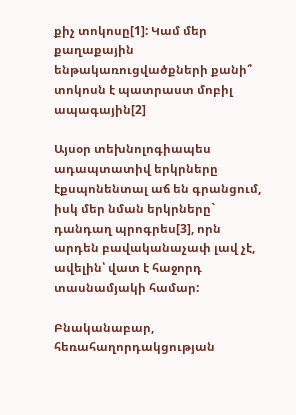քիչ տոկոսը[1]: Կամ մեր քաղաքային ենթակառուցվածքների քանի՞ տոկոսն է պատրաստ մոբիլ ապագային[2]

Այսօր տեխնոլոգիապես ադապտատիվ երկրները էքսպոնենտալ աճ են գրանցում, իսկ մեր նման երկրները` դանդաղ պրոգրես[3], որն արդեն բավականաչափ լավ չէ, ավելին՝ վատ է հաջորդ տասնամյակի համար:

Բնականաբար, հեռահաղորդակցության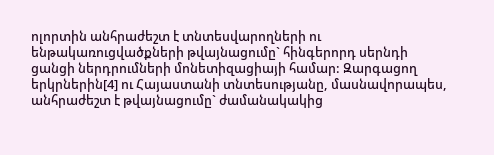ոլորտին անհրաժեշտ է տնտեսվարողների ու ենթակառուցվածքների թվայնացումը` հինգերորդ սերնդի ցանցի ներդրումների մոնետիզացիայի համար: Զարգացող երկրներին[4] ու Հայաստանի տնտեսությանը, մասնավորապես, անհրաժեշտ է թվայնացումը` ժամանակակից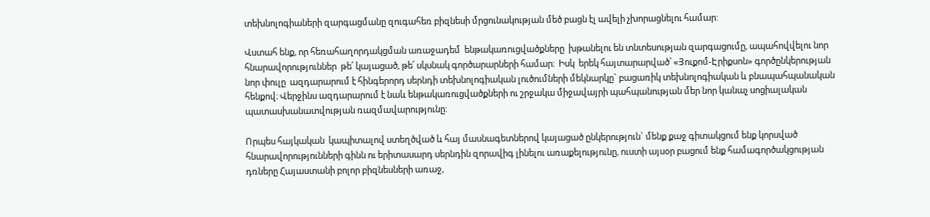տեխնոլոգիաների զարգացմանը զուգահեռ բիզնեսի մրցունակության մեծ բացն էլ ավելի չխորացնելու համար:

Վստահ ենք, որ հեռահաղորդակցման առաջադեմ  ենթակառուցվածքները  խթանելու են տնտեսության զարգացումը, ապահովվելու նոր հնարավորություններ  թե՛ կայացած, թե՛ սկսնակ գործարարների համար։  Իսկ  երեկ հայտարարված՝ «Յուքոմ-Էրիքսոն» գործընկերության նոր փուլը  ազդարարում է հինգերորդ սերնդի տեխնոլոգիական լուծումների մեկնարկը` բացառիկ տեխնոլոգիական և բնապահպանական հենքով։ Վերջինս ազդարարում է նաև ենթակառուցվածքների ու շրջակա միջավայրի պահպանության մեր նոր կանաչ սոցիալական պատասխանատվության ռազմավարությունը:

Որպես հայկական  կապիտալով ստեղծված և հայ մասնագետներով կայացած ընկերություն` մենք քաջ գիտակցում ենք կորսված հնարավորությունների գինն ու երիտասարդ սերնդին զորավիգ լինելու առաքելությունը, ուստի այսօր բացում ենք համագործակցության դռները Հայաստանի բոլոր բիզնեսների առաջ,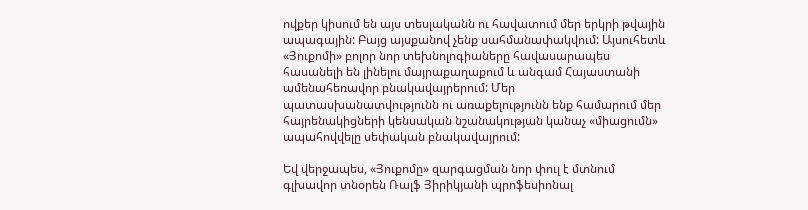ովքեր կիսում են այս տեսլականն ու հավատում մեր երկրի թվային ապագային: Բայց այսքանով չենք սահմանափակվում: Այսուհետև «Յուքոմի» բոլոր նոր տեխնոլոգիաները հավասարապես հասանելի են լինելու մայրաքաղաքում և անգամ Հայաստանի ամենահեռավոր բնակավայրերում: Մեր պատասխանատվությունն ու առաքելությունն ենք համարում մեր հայրենակիցների կենսական նշանակության կանաչ «միացումն» ապահովվելը սեփական բնակավայրում:

Եվ վերջապես, «Յուքոմը» զարգացման նոր փուլ է մտնում գլխավոր տնօրեն Ռալֆ Յիրիկյանի պրոֆեսիոնալ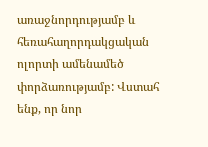առաջնորդությամբ և հեռահաղորդակցական ոլորտի ամենամեծ փորձառությամբ: Վստահ ենք, որ նոր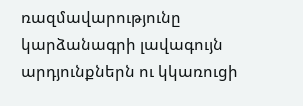ռազմավարությունը կարձանագրի լավագույն արդյունքներն ու կկառուցի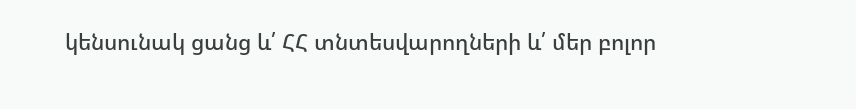կենսունակ ցանց և՛ ՀՀ տնտեսվարողների և՛ մեր բոլոր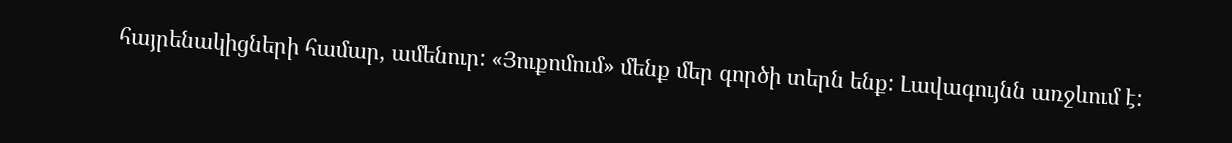հայրենակիցների համար, ամենուր: «Յուքոմում» մենք մեր գործի տերն ենք: Լավագույնն առջևում է: